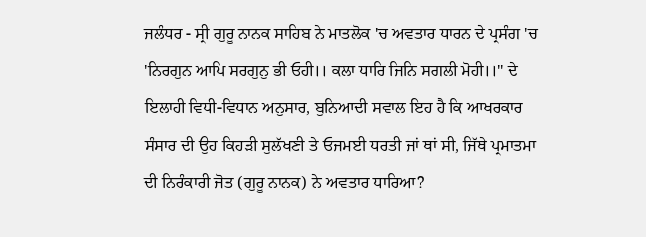ਜਲੰਧਰ - ਸ੍ਰੀ ਗੁਰੂ ਨਾਨਕ ਸਾਹਿਬ ਨੇ ਮਾਤਲੋਕ 'ਚ ਅਵਤਾਰ ਧਾਰਨ ਦੇ ਪ੍ਰਸੰਗ 'ਚ 'ਨਿਰਗੁਨ ਆਪਿ ਸਰਗੁਨੁ ਭੀ ਓਹੀ।। ਕਲਾ ਧਾਰਿ ਜਿਨਿ ਸਗਲੀ ਮੋਹੀ।।'' ਦੇ ਇਲਾਹੀ ਵਿਧੀ-ਵਿਧਾਨ ਅਨੁਸਾਰ, ਬੁਨਿਆਦੀ ਸਵਾਲ ਇਹ ਹੈ ਕਿ ਆਖਰਕਾਰ ਸੰਸਾਰ ਦੀ ਉਹ ਕਿਹੜੀ ਸੁਲੱਖਣੀ ਤੇ ਓਜਮਈ ਧਰਤੀ ਜਾਂ ਥਾਂ ਸੀ, ਜਿੱਥੇ ਪ੍ਰਮਾਤਮਾ ਦੀ ਨਿਰੰਕਾਰੀ ਜੋਤ (ਗੁਰੂ ਨਾਨਕ) ਨੇ ਅਵਤਾਰ ਧਾਰਿਆ?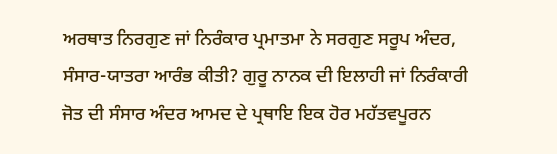ਅਰਥਾਤ ਨਿਰਗੁਣ ਜਾਂ ਨਿਰੰਕਾਰ ਪ੍ਰਮਾਤਮਾ ਨੇ ਸਰਗੁਣ ਸਰੂਪ ਅੰਦਰ, ਸੰਸਾਰ-ਯਾਤਰਾ ਆਰੰਭ ਕੀਤੀ? ਗੁਰੂ ਨਾਨਕ ਦੀ ਇਲਾਹੀ ਜਾਂ ਨਿਰੰਕਾਰੀ ਜੋਤ ਦੀ ਸੰਸਾਰ ਅੰਦਰ ਆਮਦ ਦੇ ਪ੍ਰਥਾਇ ਇਕ ਹੋਰ ਮਹੱਤਵਪੂਰਨ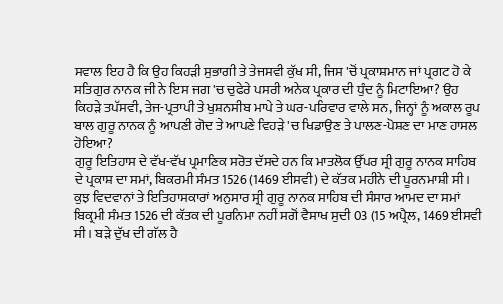ਸਵਾਲ ਇਹ ਹੈ ਕਿ ਉਹ ਕਿਹੜੀ ਸੁਭਾਗੀ ਤੇ ਤੇਜਸਵੀ ਕੁੱਖ ਸੀ, ਜਿਸ 'ਚੋਂ ਪ੍ਰਕਾਸ਼ਮਾਨ ਜਾਂ ਪ੍ਰਗਟ ਹੋ ਕੇ ਸਤਿਗੁਰ ਨਾਨਕ ਜੀ ਨੇ ਇਸ ਜਗ 'ਚ ਚੁਫੇਰੇ ਪਸਰੀ ਅਨੇਕ ਪ੍ਰਕਾਰ ਦੀ ਧੁੰਦ ਨੂੰ ਮਿਟਾਇਆ? ਉਹ ਕਿਹੜੇ ਤਪੱਸਵੀ, ਤੇਜ-ਪ੍ਰਤਾਪੀ ਤੇ ਖੁਸ਼ਨਸੀਬ ਮਾਪੇ ਤੇ ਘਰ-ਪਰਿਵਾਰ ਵਾਲੇ ਸਨ, ਜਿਨ੍ਹਾਂ ਨੂੰ ਅਕਾਲ ਰੂਪ ਬਾਲ ਗੁਰੂ ਨਾਨਕ ਨੂੰ ਆਪਣੀ ਗੋਦ ਤੇ ਆਪਣੇ ਵਿਹੜੇ 'ਚ ਖਿਡਾਉਣ ਤੇ ਪਾਲਣ-ਪੋਸ਼ਣ ਦਾ ਮਾਣ ਹਾਸਲ ਹੋਇਆ?
ਗੁਰੂ ਇਤਿਹਾਸ ਦੇ ਵੱਖ-ਵੱਖ ਪ੍ਰਮਾਣਿਕ ਸਰੋਤ ਦੱਸਦੇ ਹਨ ਕਿ ਮਾਤਲੋਕ ਉੱਪਰ ਸ੍ਰੀ ਗੁਰੂ ਨਾਨਕ ਸਾਹਿਬ ਦੇ ਪ੍ਰਕਾਸ਼ ਦਾ ਸਮਾਂ, ਬਿਕਰਮੀ ਸੰਮਤ 1526 (1469 ਈਸਵੀ) ਦੇ ਕੱਤਕ ਮਹੀਨੇ ਦੀ ਪੂਰਨਮਾਸ਼ੀ ਸੀ। ਕੁਝ ਵਿਦਵਾਨਾਂ ਤੇ ਇਤਿਹਾਸਕਾਰਾਂ ਅਨੁਸਾਰ ਸ੍ਰੀ ਗੁਰੂ ਨਾਨਕ ਸਾਹਿਬ ਦੀ ਸੰਸਾਰ ਆਮਦ ਦਾ ਸਮਾਂ ਬਿਕ੍ਰਮੀ ਸੰਮਤ 1526 ਦੀ ਕੱਤਕ ਦੀ ਪੂਰਨਿਮਾ ਨਹੀਂ ਸਗੋਂ ਵੈਸਾਖ ਸੁਦੀ 03 (15 ਅਪ੍ਰੈਲ, 1469 ਈਸਵੀ ਸੀ। ਬੜੇ ਦੁੱਖ ਦੀ ਗੱਲ ਹੈ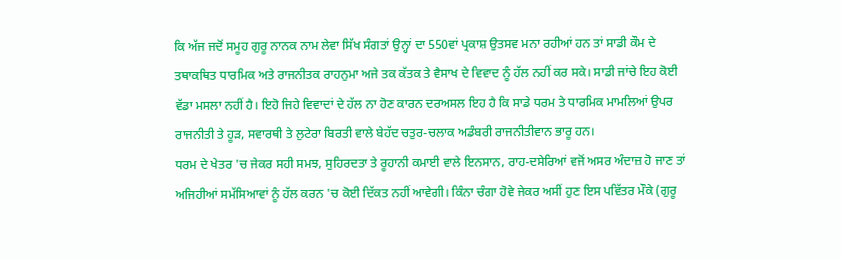ਕਿ ਅੱਜ ਜਦੋਂ ਸਮੂਹ ਗੁਰੂ ਨਾਨਕ ਨਾਮ ਲੇਵਾ ਸਿੱਖ ਸੰਗਤਾਂ ਉਨ੍ਹਾਂ ਦਾ 550ਵਾਂ ਪ੍ਰਕਾਸ਼ ਉਤਸਵ ਮਨਾ ਰਹੀਆਂ ਹਨ ਤਾਂ ਸਾਡੀ ਕੌਮ ਦੇ ਤਥਾਕਥਿਤ ਧਾਰਮਿਕ ਅਤੇ ਰਾਜਨੀਤਕ ਰਾਹਨੁਮਾ ਅਜੇ ਤਕ ਕੱਤਕ ਤੇ ਵੈਸਾਖ ਦੇ ਵਿਵਾਦ ਨੂੰ ਹੱਲ ਨਹੀਂ ਕਰ ਸਕੇ। ਸਾਡੀ ਜਾਂਚੇ ਇਹ ਕੋਈ ਵੱਡਾ ਮਸਲਾ ਨਹੀਂ ਹੈ। ਇਹੋ ਜਿਹੇ ਵਿਵਾਦਾਂ ਦੇ ਹੱਲ ਨਾ ਹੋਣ ਕਾਰਨ ਦਰਅਸਲ ਇਹ ਹੈ ਕਿ ਸਾਡੇ ਧਰਮ ਤੇ ਧਾਰਮਿਕ ਮਾਮਲਿਆਂ ਉਪਰ ਰਾਜਨੀਤੀ ਤੇ ਹੂੜ, ਸਵਾਰਥੀ ਤੇ ਲੁਟੇਰਾ ਬਿਰਤੀ ਵਾਲੇ ਬੇਹੱਦ ਚਤੁਰ-ਚਲਾਕ ਅਡੰਬਰੀ ਰਾਜਨੀਤੀਵਾਨ ਭਾਰੂ ਹਨ।
ਧਰਮ ਦੇ ਖੇਤਰ 'ਚ ਜੇਕਰ ਸਹੀ ਸਮਝ, ਸੁਹਿਰਦਤਾ ਤੇ ਰੂਹਾਨੀ ਕਮਾਈ ਵਾਲੇ ਇਨਸਾਨ, ਰਾਹ-ਦਸੇਰਿਆਂ ਵਜੋਂ ਅਸਰ ਅੰਦਾਜ਼ ਹੋ ਜਾਣ ਤਾਂ ਅਜਿਹੀਆਂ ਸਮੱਸਿਆਵਾਂ ਨੂੰ ਹੱਲ ਕਰਨ 'ਚ ਕੋਈ ਦਿੱਕਤ ਨਹੀਂ ਆਵੇਗੀ। ਕਿੰਨਾ ਚੰਗਾ ਹੋਵੇ ਜੇਕਰ ਅਸੀਂ ਹੁਣ ਇਸ ਪਵਿੱਤਰ ਮੌਕੇ (ਗੁਰੂ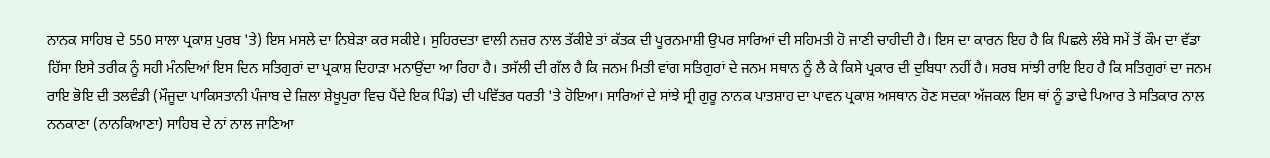ਨਾਨਕ ਸਾਹਿਬ ਦੇ 550 ਸਾਲਾ ਪ੍ਰਕਾਸ਼ ਪੁਰਬ 'ਤੇ) ਇਸ ਮਸਲੇ ਦਾ ਨਿਬੇੜਾ ਕਰ ਸਕੀਏ। ਸੁਹਿਰਦਤਾ ਵਾਲੀ ਨਜ਼ਰ ਨਾਲ ਤੱਕੀਏ ਤਾਂ ਕੱਤਕ ਦੀ ਪੂਰਨਮਾਸ਼ੀ ਉਪਰ ਸਾਰਿਆਂ ਦੀ ਸਹਿਮਤੀ ਹੋ ਜਾਣੀ ਚਾਹੀਦੀ ਹੈ। ਇਸ ਦਾ ਕਾਰਨ ਇਹ ਹੈ ਕਿ ਪਿਛਲੇ ਲੰਬੇ ਸਮੇਂ ਤੋਂ ਕੌਮ ਦਾ ਵੱਡਾ ਹਿੱਸਾ ਇਸੇ ਤਰੀਕ ਨੂੰ ਸਹੀ ਮੰਨਦਿਆਂ ਇਸ ਦਿਨ ਸਤਿਗੁਰਾਂ ਦਾ ਪ੍ਰਕਾਸ਼ ਦਿਹਾੜਾ ਮਨਾਉਂਦਾ ਆ ਰਿਹਾ ਹੈ। ਤਸੱਲੀ ਦੀ ਗੱਲ ਹੈ ਕਿ ਜਨਮ ਮਿਤੀ ਵਾਂਗ ਸਤਿਗੁਰਾਂ ਦੇ ਜਨਮ ਸਥਾਨ ਨੂੰ ਲੈ ਕੇ ਕਿਸੇ ਪ੍ਰਕਾਰ ਦੀ ਦੁਬਿਧਾ ਨਹੀਂ ਹੈ। ਸਰਬ ਸਾਂਝੀ ਰਾਇ ਇਹ ਹੈ ਕਿ ਸਤਿਗੁਰਾਂ ਦਾ ਜਨਮ ਰਾਇ ਭੋਇ ਦੀ ਤਲਵੰਡੀ (ਮੌਜੂਦਾ ਪਾਕਿਸਤਾਨੀ ਪੰਜਾਬ ਦੇ ਜ਼ਿਲਾ ਸ਼ੇਖੂਪੁਰਾ ਵਿਚ ਪੈਂਦੇ ਇਕ ਪਿੰਡ) ਦੀ ਪਵਿੱਤਰ ਧਰਤੀ 'ਤੇ ਹੋਇਆ। ਸਾਰਿਆਂ ਦੇ ਸਾਂਝੇ ਸ੍ਰੀ ਗੁਰੂ ਨਾਨਕ ਪਾਤਸ਼ਾਹ ਦਾ ਪਾਵਨ ਪ੍ਰਕਾਸ਼ ਅਸਥਾਨ ਹੋਣ ਸਦਕਾ ਅੱਜਕਲ ਇਸ ਥਾਂ ਨੂੰ ਡਾਢੇ ਪਿਆਰ ਤੇ ਸਤਿਕਾਰ ਨਾਲ ਨਨਕਾਣਾ (ਨਾਨਕਿਆਣਾ) ਸਾਹਿਬ ਦੇ ਨਾਂ ਨਾਲ ਜਾਣਿਆ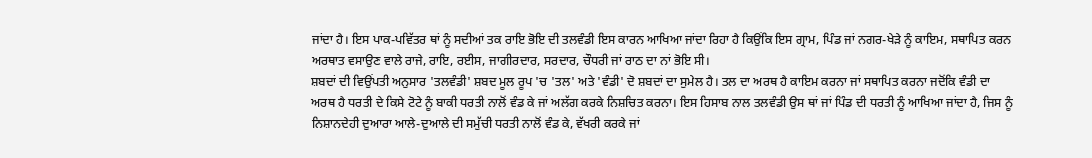ਜਾਂਦਾ ਹੈ। ਇਸ ਪਾਕ-ਪਵਿੱਤਰ ਥਾਂ ਨੂੰ ਸਦੀਆਂ ਤਕ ਰਾਇ ਭੋਇ ਦੀ ਤਲਵੰਡੀ ਇਸ ਕਾਰਨ ਆਖਿਆ ਜਾਂਦਾ ਰਿਹਾ ਹੈ ਕਿਉਂਕਿ ਇਸ ਗ੍ਰਾਮ, ਪਿੰਡ ਜਾਂ ਨਗਰ-ਖੇੜੇ ਨੂੰ ਕਾਇਮ, ਸਥਾਪਿਤ ਕਰਨ ਅਰਥਾਤ ਵਸਾਉਣ ਵਾਲੇ ਰਾਜੇ, ਰਾਇ, ਰਈਸ, ਜਾਗੀਰਦਾਰ, ਸਰਦਾਰ, ਚੌਧਰੀ ਜਾਂ ਰਾਠ ਦਾ ਨਾਂ ਭੋਇ ਸੀ।
ਸ਼ਬਦਾਂ ਦੀ ਵਿਉਂਪਤੀ ਅਨੁਸਾਰ 'ਤਲਵੰਡੀ' ਸ਼ਬਦ ਮੂਲ ਰੂਪ 'ਚ 'ਤਲ' ਅਤੇ 'ਵੰਡੀ' ਦੋ ਸ਼ਬਦਾਂ ਦਾ ਸੁਮੇਲ ਹੈ। ਤਲ ਦਾ ਅਰਥ ਹੈ ਕਾਇਮ ਕਰਨਾ ਜਾਂ ਸਥਾਪਿਤ ਕਰਨਾ ਜਦੋਂਕਿ ਵੰਡੀ ਦਾ ਅਰਥ ਹੈ ਧਰਤੀ ਦੇ ਕਿਸੇ ਟੋਟੇ ਨੂੰ ਬਾਕੀ ਧਰਤੀ ਨਾਲੋਂ ਵੰਡ ਕੇ ਜਾਂ ਅਲੱਗ ਕਰਕੇ ਨਿਸ਼ਚਿਤ ਕਰਨਾ। ਇਸ ਹਿਸਾਬ ਨਾਲ ਤਲਵੰਡੀ ਉਸ ਥਾਂ ਜਾਂ ਪਿੰਡ ਦੀ ਧਰਤੀ ਨੂੰ ਆਖਿਆ ਜਾਂਦਾ ਹੈ, ਜਿਸ ਨੂੰ ਨਿਸ਼ਾਨਦੇਹੀ ਦੁਆਰਾ ਆਲੇ-ਦੁਆਲੇ ਦੀ ਸਮੁੱਚੀ ਧਰਤੀ ਨਾਲੋਂ ਵੰਡ ਕੇ, ਵੱਖਰੀ ਕਰਕੇ ਜਾਂ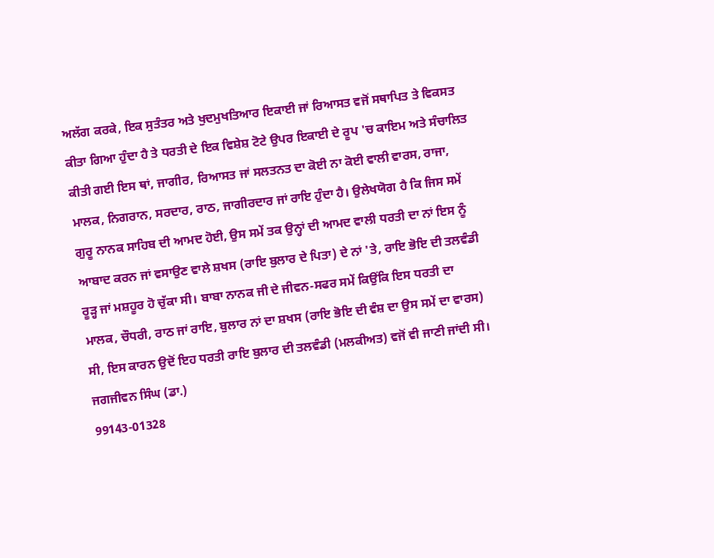ਅਲੱਗ ਕਰਕੇ, ਇਕ ਸੁਤੰਤਰ ਅਤੇ ਖੁਦਮੁਖਤਿਆਰ ਇਕਾਈ ਜਾਂ ਰਿਆਸਤ ਵਜੋਂ ਸਥਾਪਿਤ ਤੇ ਵਿਕਸਤ ਕੀਤਾ ਗਿਆ ਹੁੰਦਾ ਹੈ ਤੇ ਧਰਤੀ ਦੇ ਇਕ ਵਿਸ਼ੇਸ਼ ਟੋਟੇ ਉਪਰ ਇਕਾਈ ਦੇ ਰੂਪ 'ਚ ਕਾਇਮ ਅਤੇ ਸੰਚਾਲਿਤ ਕੀਤੀ ਗਈ ਇਸ ਥਾਂ, ਜਾਗੀਰ, ਰਿਆਸਤ ਜਾਂ ਸਲਤਨਤ ਦਾ ਕੋਈ ਨਾ ਕੋਈ ਵਾਲੀ ਵਾਰਸ, ਰਾਜਾ, ਮਾਲਕ, ਨਿਗਰਾਨ, ਸਰਦਾਰ, ਰਾਠ, ਜਾਗੀਰਦਾਰ ਜਾਂ ਰਾਇ ਹੁੰਦਾ ਹੈ। ਉਲੇਖਯੋਗ ਹੈ ਕਿ ਜਿਸ ਸਮੇਂ ਗੁਰੂ ਨਾਨਕ ਸਾਹਿਬ ਦੀ ਆਮਦ ਹੋਈ, ਉਸ ਸਮੇਂ ਤਕ ਉਨ੍ਹਾਂ ਦੀ ਆਮਦ ਵਾਲੀ ਧਰਤੀ ਦਾ ਨਾਂ ਇਸ ਨੂੰ ਆਬਾਦ ਕਰਨ ਜਾਂ ਵਸਾਉਣ ਵਾਲੇ ਸ਼ਖਸ (ਰਾਇ ਬੁਲਾਰ ਦੇ ਪਿਤਾ) ਦੇ ਨਾਂ 'ਤੇ, ਰਾਇ ਭੋਇ ਦੀ ਤਲਵੰਡੀ ਰੂੜ੍ਹ ਜਾਂ ਮਸ਼ਹੂਰ ਹੋ ਚੁੱਕਾ ਸੀ। ਬਾਬਾ ਨਾਨਕ ਜੀ ਦੇ ਜੀਵਨ-ਸਫਰ ਸਮੇਂ ਕਿਉਂਕਿ ਇਸ ਧਰਤੀ ਦਾ ਮਾਲਕ, ਚੌਧਰੀ, ਰਾਠ ਜਾਂ ਰਾਇ, ਬੁਲਾਰ ਨਾਂ ਦਾ ਸ਼ਖਸ (ਰਾਇ ਭੋਇ ਦੀ ਵੰਸ਼ ਦਾ ਉਸ ਸਮੇਂ ਦਾ ਵਾਰਸ) ਸੀ, ਇਸ ਕਾਰਨ ਉਦੋਂ ਇਹ ਧਰਤੀ ਰਾਇ ਬੁਲਾਰ ਦੀ ਤਲਵੰਡੀ (ਮਲਕੀਅਤ) ਵਜੋਂ ਵੀ ਜਾਣੀ ਜਾਂਦੀ ਸੀ।
ਜਗਜੀਵਨ ਸਿੰਘ (ਡਾ.)
99143-01328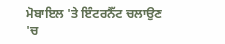ਮੋਬਾਇਲ 'ਤੇ ਇੰਟਰਨੈੱਟ ਚਲਾਉਣ 'ਚ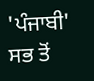'ਪੰਜਾਬੀ' ਸਭ ਤੋਂ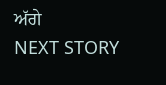ਅੱਗੇ
NEXT STORY